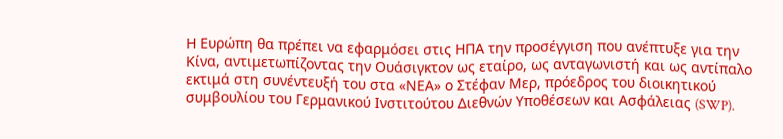Η Ευρώπη θα πρέπει να εφαρμόσει στις ΗΠΑ την προσέγγιση που ανέπτυξε για την Κίνα, αντιμετωπίζοντας την Ουάσιγκτον ως εταίρο, ως ανταγωνιστή και ως αντίπαλο εκτιμά στη συνέντευξή του στα «ΝΕΑ» ο Στέφαν Μερ, πρόεδρος του διοικητικού συμβουλίου του Γερμανικού Ινστιτούτου Διεθνών Υποθέσεων και Ασφάλειας (SWP).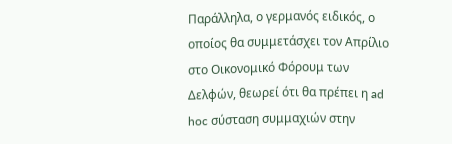Παράλληλα, ο γερμανός ειδικός, ο οποίος θα συμμετάσχει τον Απρίλιο στο Οικονομικό Φόρουμ των Δελφών, θεωρεί ότι θα πρέπει η ad hoc σύσταση συμμαχιών στην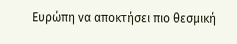Ευρώπη να αποκτήσει πιο θεσμική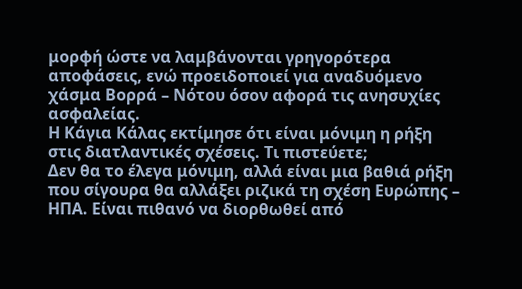μορφή ώστε να λαμβάνονται γρηγορότερα αποφάσεις, ενώ προειδοποιεί για αναδυόμενο χάσμα Βορρά – Νότου όσον αφορά τις ανησυχίες ασφαλείας.
Η Κάγια Κάλας εκτίμησε ότι είναι μόνιμη η ρήξη στις διατλαντικές σχέσεις. Τι πιστεύετε;
Δεν θα το έλεγα μόνιμη, αλλά είναι μια βαθιά ρήξη που σίγουρα θα αλλάξει ριζικά τη σχέση Ευρώπης – ΗΠΑ. Είναι πιθανό να διορθωθεί από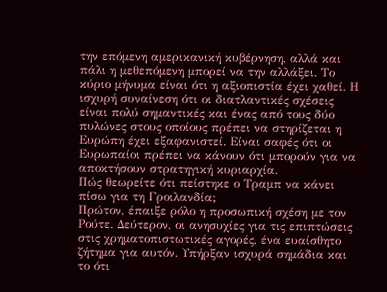την επόμενη αμερικανική κυβέρνηση, αλλά και πάλι η μεθεπόμενη μπορεί να την αλλάξει. Το κύριο μήνυμα είναι ότι η αξιοπιστία έχει χαθεί. Η ισχυρή συναίνεση ότι οι διατλαντικές σχέσεις είναι πολύ σημαντικές και ένας από τους δύο πυλώνες στους οποίους πρέπει να στηρίζεται η Ευρώπη έχει εξαφανιστεί. Είναι σαφές ότι οι Ευρωπαίοι πρέπει να κάνουν ότι μπορούν για να αποκτήσουν στρατηγική κυριαρχία.
Πώς θεωρείτε ότι πείστηκε ο Τραμπ να κάνει πίσω για τη Γροιλανδία;
Πρώτον, έπαιξε ρόλο η προσωπική σχέση με τον Ρούτε. Δεύτερον, οι ανησυχίες για τις επιπτώσεις στις χρηματοπιστωτικές αγορές, ένα ευαίσθητο ζήτημα για αυτόν. Υπήρξαν ισχυρά σημάδια και το ότι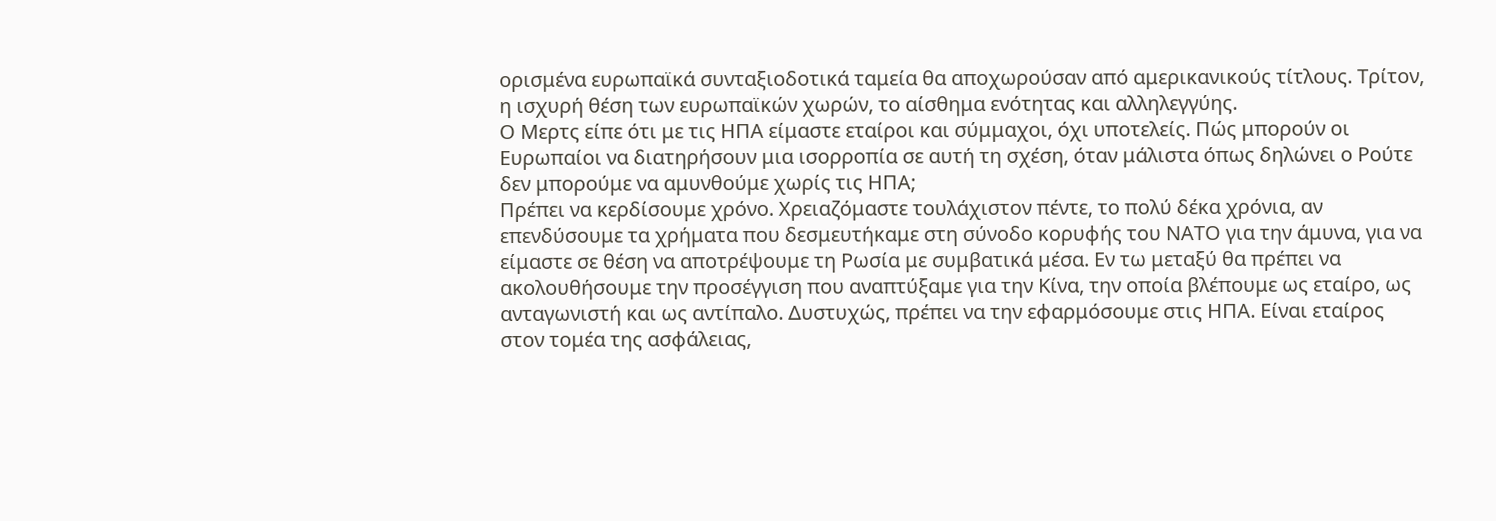ορισμένα ευρωπαϊκά συνταξιοδοτικά ταμεία θα αποχωρούσαν από αμερικανικούς τίτλους. Τρίτον, η ισχυρή θέση των ευρωπαϊκών χωρών, το αίσθημα ενότητας και αλληλεγγύης.
Ο Μερτς είπε ότι με τις ΗΠΑ είμαστε εταίροι και σύμμαχοι, όχι υποτελείς. Πώς μπορούν οι Ευρωπαίοι να διατηρήσουν μια ισορροπία σε αυτή τη σχέση, όταν μάλιστα όπως δηλώνει ο Ρούτε δεν μπορούμε να αμυνθούμε χωρίς τις ΗΠΑ;
Πρέπει να κερδίσουμε χρόνο. Χρειαζόμαστε τουλάχιστον πέντε, το πολύ δέκα χρόνια, αν επενδύσουμε τα χρήματα που δεσμευτήκαμε στη σύνοδο κορυφής του ΝΑΤΟ για την άμυνα, για να είμαστε σε θέση να αποτρέψουμε τη Ρωσία με συμβατικά μέσα. Εν τω μεταξύ θα πρέπει να ακολουθήσουμε την προσέγγιση που αναπτύξαμε για την Κίνα, την οποία βλέπουμε ως εταίρο, ως ανταγωνιστή και ως αντίπαλο. Δυστυχώς, πρέπει να την εφαρμόσουμε στις ΗΠΑ. Είναι εταίρος στον τομέα της ασφάλειας,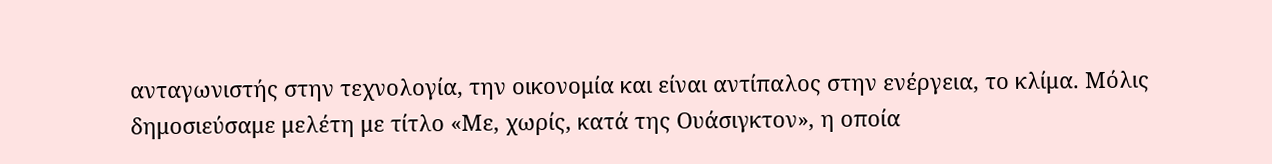ανταγωνιστής στην τεχνολογία, την οικονομία και είναι αντίπαλος στην ενέργεια, το κλίμα. Μόλις δημοσιεύσαμε μελέτη με τίτλο «Με, χωρίς, κατά της Ουάσιγκτον», η οποία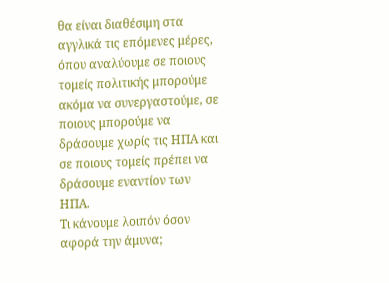θα είναι διαθέσιμη στα αγγλικά τις επόμενες μέρες, όπου αναλύουμε σε ποιους τομείς πολιτικής μπορούμε ακόμα να συνεργαστούμε, σε ποιους μπορούμε να δράσουμε χωρίς τις ΗΠΑ και σε ποιους τομείς πρέπει να δράσουμε εναντίον των ΗΠΑ.
Τι κάνουμε λοιπόν όσον αφορά την άμυνα;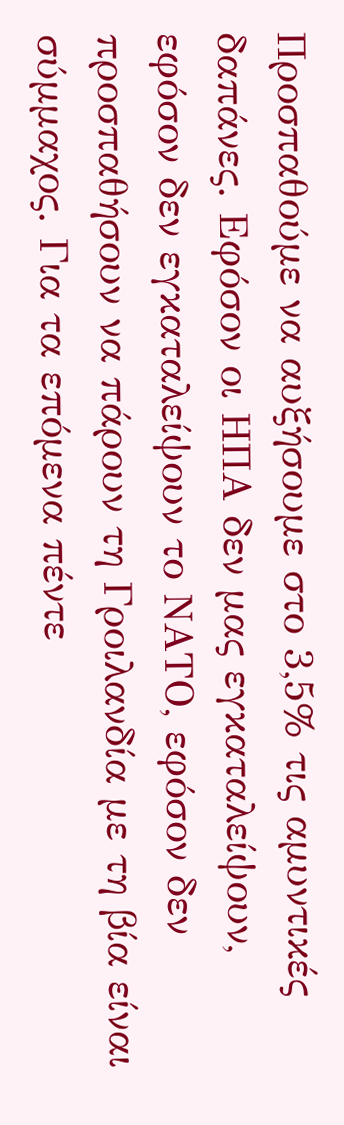Προσπαθούμε να αυξήσουμε στο 3,5% τις αμυντικές δαπάνες. Εφόσον οι ΗΠΑ δεν μας εγκαταλείψουν, εφόσον δεν εγκαταλείψουν το ΝΑΤΟ, εφόσον δεν προσπαθήσουν να πάρουν τη Γροιλανδία με τη βία είναι σύμμαχος. Για τα επόμενα πέντε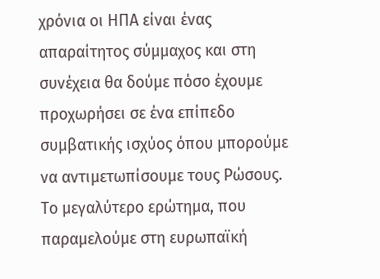χρόνια οι ΗΠΑ είναι ένας απαραίτητος σύμμαχος και στη συνέχεια θα δούμε πόσο έχουμε προχωρήσει σε ένα επίπεδο συμβατικής ισχύος όπου μπορούμε να αντιμετωπίσουμε τους Ρώσους. Το μεγαλύτερο ερώτημα, που παραμελούμε στη ευρωπαϊκή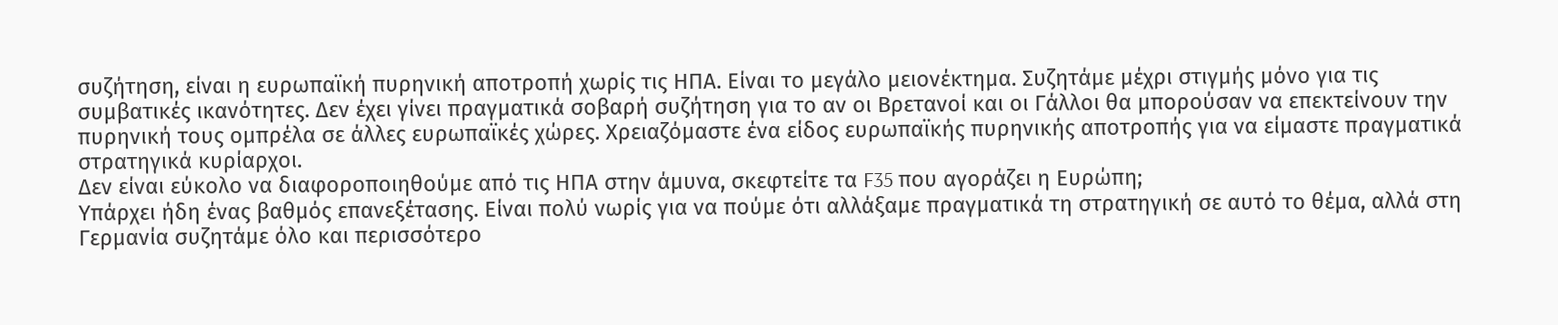συζήτηση, είναι η ευρωπαϊκή πυρηνική αποτροπή χωρίς τις ΗΠΑ. Είναι το μεγάλο μειονέκτημα. Συζητάμε μέχρι στιγμής μόνο για τις συμβατικές ικανότητες. Δεν έχει γίνει πραγματικά σοβαρή συζήτηση για το αν οι Βρετανοί και οι Γάλλοι θα μπορούσαν να επεκτείνουν την πυρηνική τους ομπρέλα σε άλλες ευρωπαϊκές χώρες. Χρειαζόμαστε ένα είδος ευρωπαϊκής πυρηνικής αποτροπής για να είμαστε πραγματικά στρατηγικά κυρίαρχοι.
Δεν είναι εύκολο να διαφοροποιηθούμε από τις ΗΠΑ στην άμυνα, σκεφτείτε τα F35 που αγοράζει η Ευρώπη;
Υπάρχει ήδη ένας βαθμός επανεξέτασης. Είναι πολύ νωρίς για να πούμε ότι αλλάξαμε πραγματικά τη στρατηγική σε αυτό το θέμα, αλλά στη Γερμανία συζητάμε όλο και περισσότερο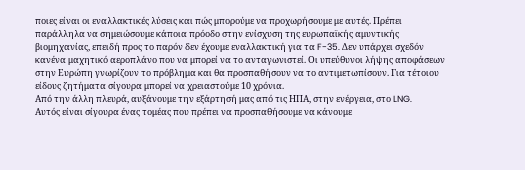ποιες είναι οι εναλλακτικές λύσεις και πώς μπορούμε να προχωρήσουμε με αυτές. Πρέπει παράλληλα να σημειώσουμε κάποια πρόοδο στην ενίσχυση της ευρωπαϊκής αμυντικής βιομηχανίας, επειδή προς το παρόν δεν έχουμε εναλλακτική για τα F-35. Δεν υπάρχει σχεδόν κανένα μαχητικό αεροπλάνο που να μπορεί να το ανταγωνιστεί. Οι υπεύθυνοι λήψης αποφάσεων στην Ευρώπη γνωρίζουν το πρόβλημα και θα προσπαθήσουν να το αντιμετωπίσουν. Για τέτοιου είδους ζητήματα σίγουρα μπορεί να χρειαστούμε 10 χρόνια.
Από την άλλη πλευρά, αυξάνουμε την εξάρτησή μας από τις ΗΠΑ, στην ενέργεια, στο LNG.
Αυτός είναι σίγουρα ένας τομέας που πρέπει να προσπαθήσουμε να κάνουμε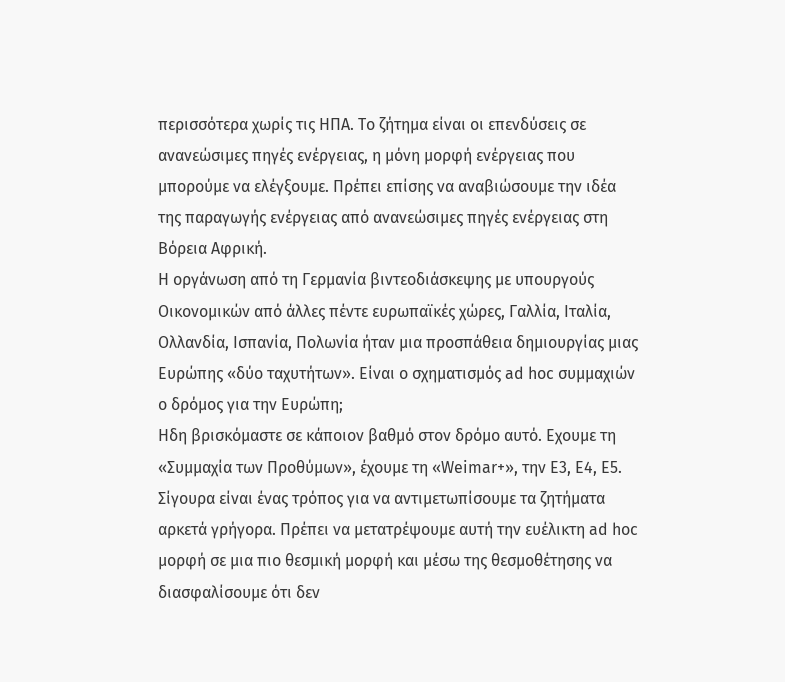περισσότερα χωρίς τις ΗΠΑ. Το ζήτημα είναι οι επενδύσεις σε ανανεώσιμες πηγές ενέργειας, η μόνη μορφή ενέργειας που μπορούμε να ελέγξουμε. Πρέπει επίσης να αναβιώσουμε την ιδέα της παραγωγής ενέργειας από ανανεώσιμες πηγές ενέργειας στη Βόρεια Αφρική.
Η οργάνωση από τη Γερμανία βιντεοδιάσκεψης με υπουργούς Οικονομικών από άλλες πέντε ευρωπαϊκές χώρες, Γαλλία, Ιταλία, Ολλανδία, Ισπανία, Πολωνία ήταν μια προσπάθεια δημιουργίας μιας Ευρώπης «δύο ταχυτήτων». Είναι ο σχηματισμός ad hoc συμμαχιών ο δρόμος για την Ευρώπη;
Ηδη βρισκόμαστε σε κάποιον βαθμό στον δρόμο αυτό. Εχουμε τη «Συμμαχία των Προθύμων», έχουμε τη «Weimar+», την E3, E4, E5. Σίγουρα είναι ένας τρόπος για να αντιμετωπίσουμε τα ζητήματα αρκετά γρήγορα. Πρέπει να μετατρέψουμε αυτή την ευέλικτη ad hoc μορφή σε μια πιο θεσμική μορφή και μέσω της θεσμοθέτησης να διασφαλίσουμε ότι δεν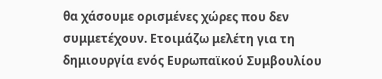θα χάσουμε ορισμένες χώρες που δεν συμμετέχουν. Ετοιμάζω μελέτη για τη δημιουργία ενός Ευρωπαϊκού Συμβουλίου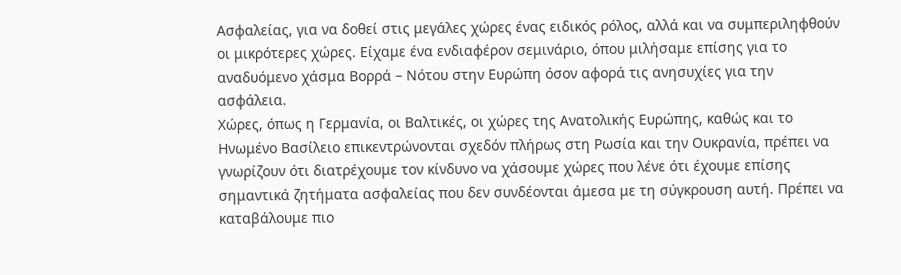Ασφαλείας, για να δοθεί στις μεγάλες χώρες ένας ειδικός ρόλος, αλλά και να συμπεριληφθούν οι μικρότερες χώρες. Είχαμε ένα ενδιαφέρον σεμινάριο, όπου μιλήσαμε επίσης για το αναδυόμενο χάσμα Βορρά – Νότου στην Ευρώπη όσον αφορά τις ανησυχίες για την ασφάλεια.
Χώρες, όπως η Γερμανία, οι Βαλτικές, οι χώρες της Ανατολικής Ευρώπης, καθώς και το Ηνωμένο Βασίλειο επικεντρώνονται σχεδόν πλήρως στη Ρωσία και την Ουκρανία, πρέπει να γνωρίζουν ότι διατρέχουμε τον κίνδυνο να χάσουμε χώρες που λένε ότι έχουμε επίσης σημαντικά ζητήματα ασφαλείας που δεν συνδέονται άμεσα με τη σύγκρουση αυτή. Πρέπει να καταβάλουμε πιο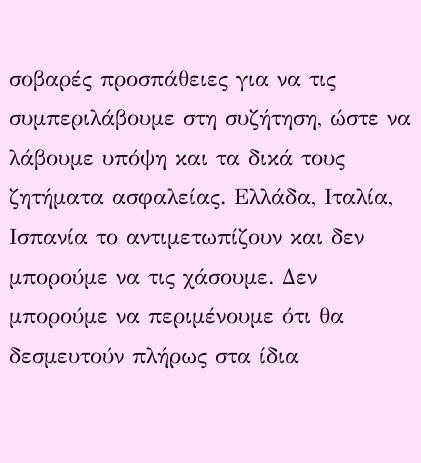σοβαρές προσπάθειες για να τις συμπεριλάβουμε στη συζήτηση, ώστε να λάβουμε υπόψη και τα δικά τους ζητήματα ασφαλείας. Ελλάδα, Ιταλία, Ισπανία το αντιμετωπίζουν και δεν μπορούμε να τις χάσουμε. Δεν μπορούμε να περιμένουμε ότι θα δεσμευτούν πλήρως στα ίδια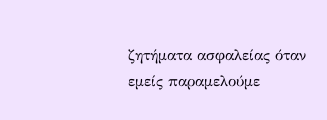ζητήματα ασφαλείας όταν εμείς παραμελούμε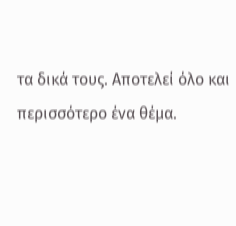τα δικά τους. Αποτελεί όλο και περισσότερο ένα θέμα.